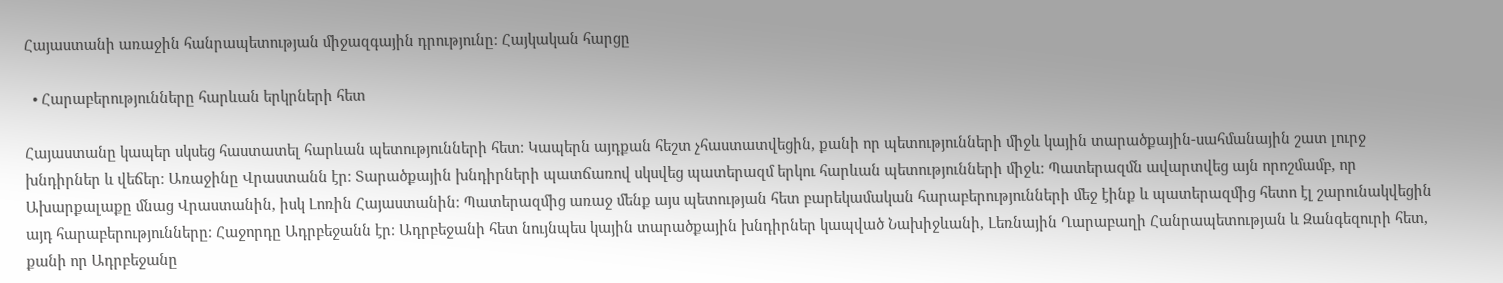Հայաստանի առաջին հանրապետության միջազգային դրությունը։ Հայկական հարցը

  • Հարաբերությունները հարևան երկրների հետ

Հայաստանը կապեր սկսեց հաստատել հարևան պետությունների հետ։ Կապերն այդքան հեշտ չհաստատվեցին, քանի որ պետությունների միջև կային տարածքային-սահմանային շատ լուրջ խնդիրներ և վեճեր։ Առաջինը Վրաստանն էր։ Տարածքային խնդիրների պատճառով սկսվեց պատերազմ երկու հարևան պետությունների միջև։ Պատերազմն ավարտվեց այն որոշմամբ, որ Ախարքալաքը մնաց Վրաստանին, իսկ Լոռին Հայաստանին։ Պատերազմից առաջ մենք այս պետության հետ բարեկամական հարաբերությունների մեջ էինք և պատերազմից հետո էլ շարունակվեցին այդ հարաբերությունները։ Հաջորդը Ադրբեջանն էր։ Ադրբեջանի հետ նույնպես կային տարածքային խնդիրներ կապված Նախիջևանի, Լեռնային Ղարաբաղի Հանրապետության և Զանգեզուրի հետ, քանի որ Ադրբեջանը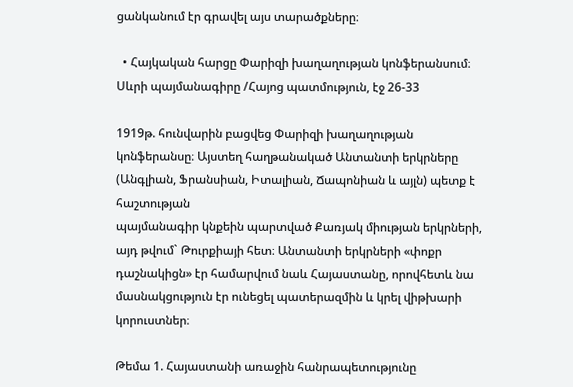ցանկանում էր գրավել այս տարածքները։

  • Հայկական հարցը Փարիզի խաղաղության կոնֆերանսում։ Սևրի պայմանագիրը /Հայոց պատմություն, էջ 26-33

1919թ. հունվարին բացվեց Փարիզի խաղաղության կոնֆերանսը։ Այստեղ հաղթանակած Անտանտի երկրները (Անգլիան, Ֆրանսիան, Իտալիան, Ճապոնիան և այլն) պետք է հաշտության
պայմանագիր կնքեին պարտված Քառյակ միության երկրների, այդ թվում` Թուրքիայի հետ։ Անտանտի երկրների «փոքր դաշնակիցն» էր համարվում նաև Հայաստանը, որովհետև նա մասնակցություն էր ունեցել պատերազմին և կրել վիթխարի կորուստներ։

Թեմա 1. Հայաստանի առաջին հանրապետությունը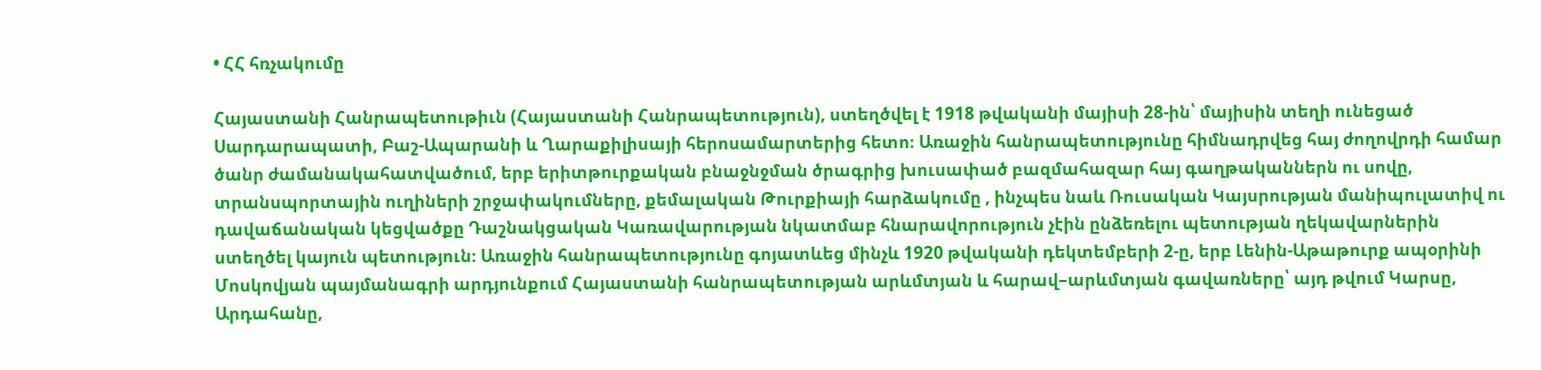• ՀՀ հռչակումը

Հայաստանի Հանրապետութիւն (Հայաստանի Հանրապետություն), ստեղծվել է 1918 թվականի մայիսի 28-ին՝ մայիսին տեղի ունեցած Սարդարապատի, Բաշ-Ապարանի և Ղարաքիլիսայի հերոսամարտերից հետո։ Առաջին հանրապետությունը հիմնադրվեց հայ ժողովրդի համար ծանր ժամանակահատվածում, երբ երիտթուրքական բնաջնջման ծրագրից խուսափած բազմահազար հայ գաղթականներն ու սովը, տրանսպորտային ուղիների շրջափակումները, քեմալական Թուրքիայի հարձակումը , ինչպես նաև Ռուսական Կայսրության մանիպուլատիվ ու դավաճանական կեցվածքը Դաշնակցական Կառավարության նկատմաբ հնարավորություն չէին ընձեռելու պետության ղեկավարներին ստեղծել կայուն պետություն։ Առաջին հանրապետությունը գոյատևեց մինչև 1920 թվականի դեկտեմբերի 2-ը, երբ Լենին-Աթաթուրք ապօրինի Մոսկովյան պայմանագրի արդյունքում Հայաստանի հանրապետության արևմտյան և հարավ–արևմտյան գավառները՝ այդ թվում Կարսը, Արդահանը,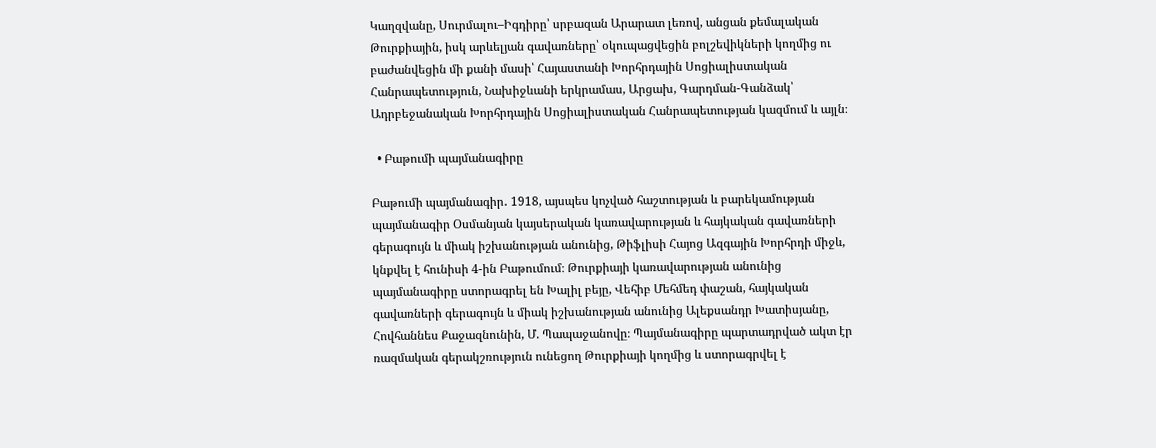Կաղզվանը, Սուրմալու–Իգդիրը՝ սրբազան Արարատ լեռով, անցան քեմալական Թուրքիային, իսկ արևելյան գավառները՝ օկուպացվեցին բոլշեվիկների կողմից ու բաժանվեցին մի քանի մասի՝ Հայաստանի Խորհրդային Սոցիալիստական Հանրապետություն, Նախիջևանի երկրամաս, Արցախ, Գարդման-Գանձակ՝ Ադրբեջանական Խորհրդային Սոցիալիստական Հանրապետության կազմում և այլն։

  • Բաթումի պայմանագիրը

Բաթումի պայմանագիր․ 1918, այսպես կոչված հաշտության և բարեկամության պայմանագիր Օսմանյան կայսերական կառավարության և հայկական գավառների գերագույն և միակ իշխանության անունից, Թիֆլիսի Հայոց Ազգային Խորհրդի միջև, կնքվել է հունիսի 4-ին Բաթումում։ Թուրքիայի կառավարության անունից պայմանագիրը ստորագրել են Խալիլ բեյը, Վեհիբ Մեհմեդ փաշան, հայկական գավառների գերագույն և միակ իշխանության անունից Ալեքսանդր Խատիսյանը, Հովհաննես Քաջազնունին, Մ. Պապաջանովը։ Պայմանագիրը պարտադրված ակտ էր ռազմական գերակշռություն ունեցող Թուրքիայի կողմից և ստորագրվել է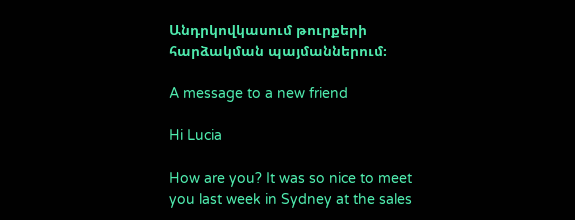Անդրկովկասում թուրքերի հարձակման պայմաններում։

A message to a new friend

Hi Lucia

How are you? It was so nice to meet you last week in Sydney at the sales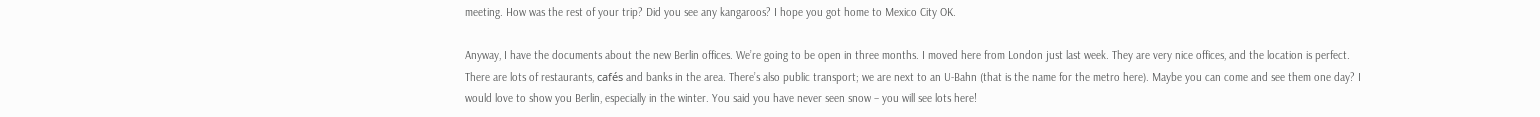meeting. How was the rest of your trip? Did you see any kangaroos? I hope you got home to Mexico City OK.

Anyway, I have the documents about the new Berlin offices. We’re going to be open in three months. I moved here from London just last week. They are very nice offices, and the location is perfect. There are lots of restaurants, cafés and banks in the area. There’s also public transport; we are next to an U-Bahn (that is the name for the metro here). Maybe you can come and see them one day? I would love to show you Berlin, especially in the winter. You said you have never seen snow – you will see lots here!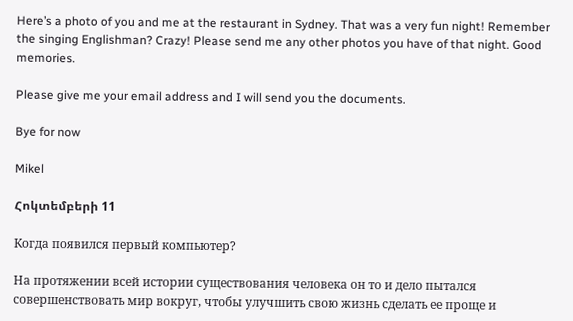Here’s a photo of you and me at the restaurant in Sydney. That was a very fun night! Remember the singing Englishman? Crazy! Please send me any other photos you have of that night. Good memories.

Please give me your email address and I will send you the documents.

Bye for now

Mikel

Հոկտեմբերի 11

Когда появился первый компьютер?

На протяжении всей истории существования человека он то и дело пытался совершенствовать мир вокруг, чтобы улучшить свою жизнь сделать ее проще и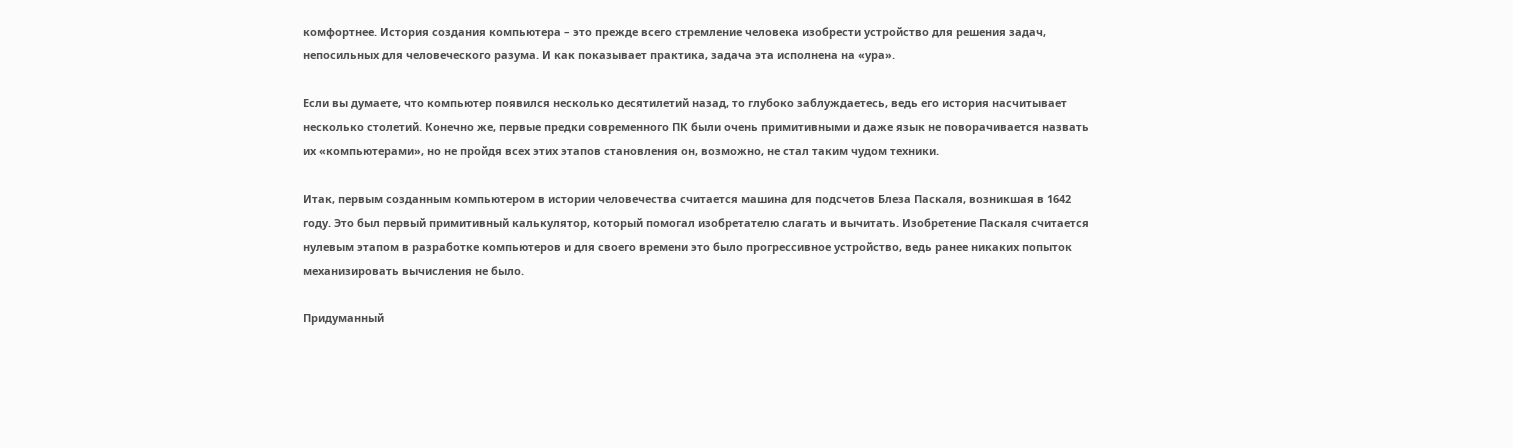комфортнее. История создания компьютера – это прежде всего стремление человека изобрести устройство для решения задач, непосильных для человеческого разума. И как показывает практика, задача эта исполнена на «ура».

Если вы думаете, что компьютер появился несколько десятилетий назад, то глубоко заблуждаетесь, ведь его история насчитывает несколько столетий. Конечно же, первые предки современного ПК были очень примитивными и даже язык не поворачивается назвать их «компьютерами», но не пройдя всех этих этапов становления он, возможно, не стал таким чудом техники.

Итак, первым созданным компьютером в истории человечества считается машина для подсчетов Блеза Паскаля, возникшая в 1642 году. Это был первый примитивный калькулятор, который помогал изобретателю слагать и вычитать. Изобретение Паскаля считается нулевым этапом в разработке компьютеров и для своего времени это было прогрессивное устройство, ведь ранее никаких попыток механизировать вычисления не было.

Придуманный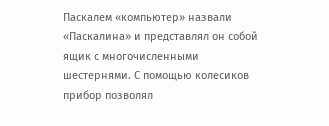Паскалем «компьютер» назвали «Паскалина» и представлял он собой ящик с многочисленными шестернями. С помощью колесиков прибор позволял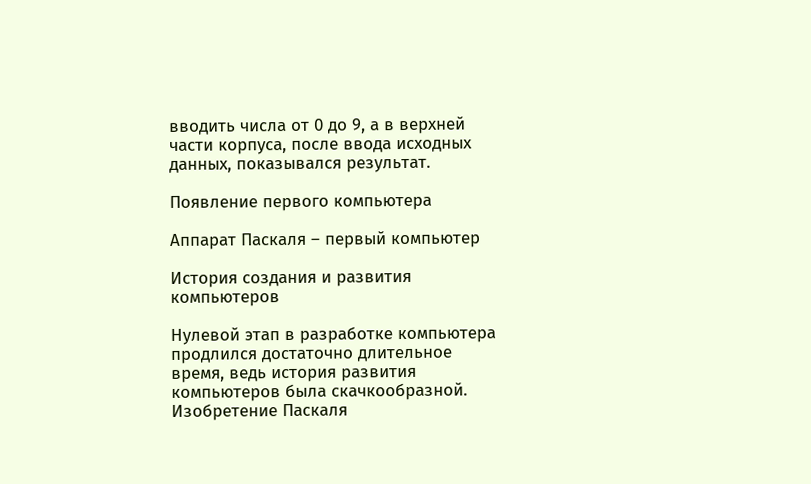вводить числа от 0 до 9, а в верхней части корпуса, после ввода исходных данных, показывался результат.

Появление первого компьютера

Аппарат Паскаля – первый компьютер

История создания и развития компьютеров

Нулевой этап в разработке компьютера продлился достаточно длительное время, ведь история развития компьютеров была скачкообразной. Изобретение Паскаля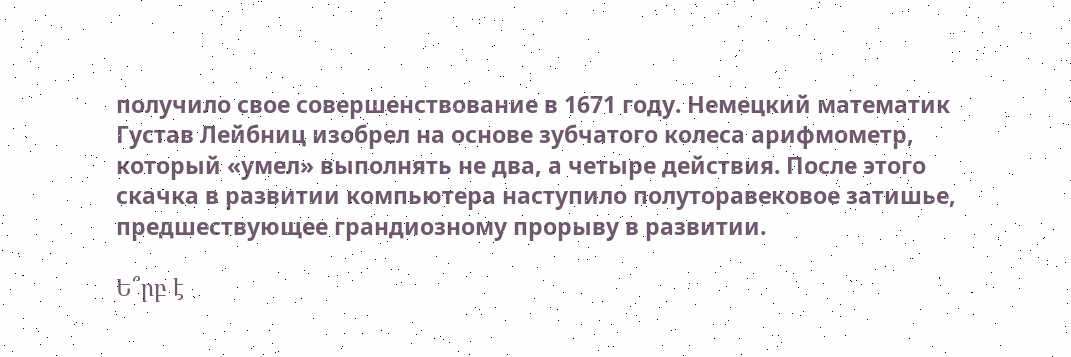получило свое совершенствование в 1671 году. Немецкий математик Густав Лейбниц изобрел на основе зубчатого колеса арифмометр, который «умел» выполнять не два, а четыре действия. После этого скачка в развитии компьютера наступило полуторавековое затишье, предшествующее грандиозному прорыву в развитии.

Ե՞րբ է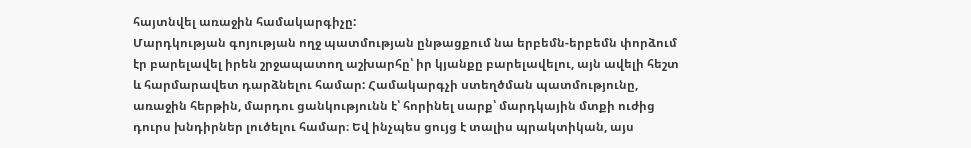հայտնվել առաջին համակարգիչը:
Մարդկության գոյության ողջ պատմության ընթացքում նա երբեմն-երբեմն փորձում էր բարելավել իրեն շրջապատող աշխարհը՝ իր կյանքը բարելավելու, այն ավելի հեշտ և հարմարավետ դարձնելու համար: Համակարգչի ստեղծման պատմությունը, առաջին հերթին, մարդու ցանկությունն է՝ հորինել սարք՝ մարդկային մտքի ուժից դուրս խնդիրներ լուծելու համար։ Եվ ինչպես ցույց է տալիս պրակտիկան, այս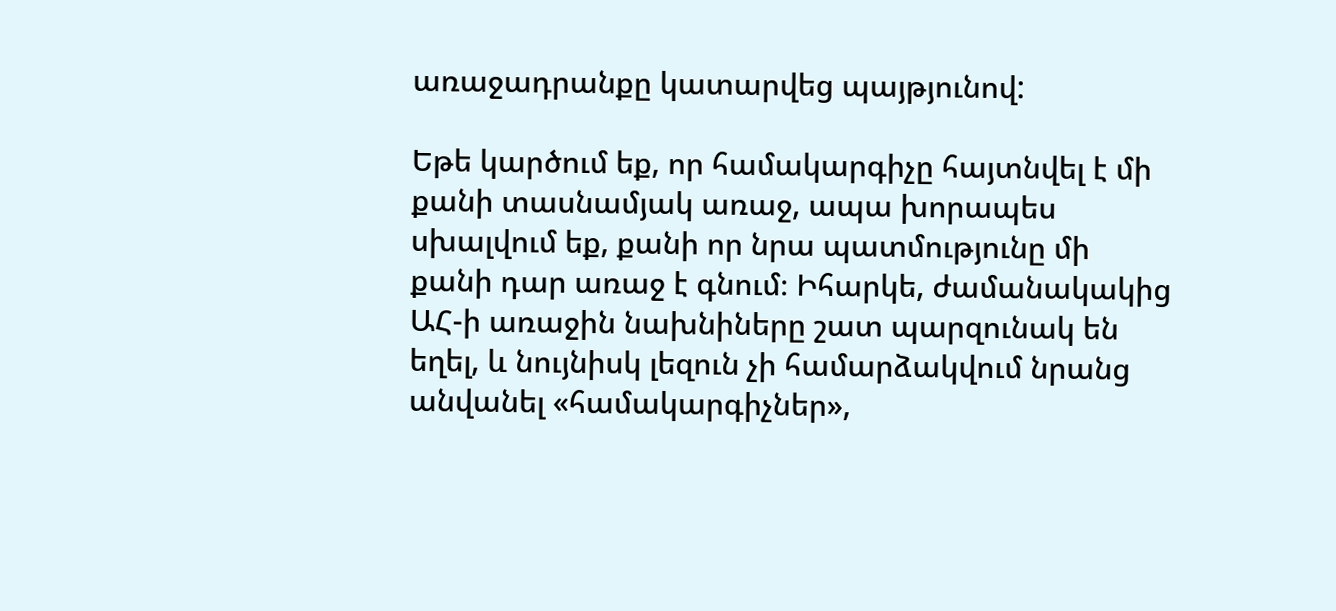առաջադրանքը կատարվեց պայթյունով:

Եթե կարծում եք, որ համակարգիչը հայտնվել է մի քանի տասնամյակ առաջ, ապա խորապես սխալվում եք, քանի որ նրա պատմությունը մի քանի դար առաջ է գնում։ Իհարկե, ժամանակակից ԱՀ-ի առաջին նախնիները շատ պարզունակ են եղել, և նույնիսկ լեզուն չի համարձակվում նրանց անվանել «համակարգիչներ»,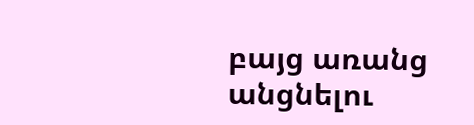բայց առանց անցնելու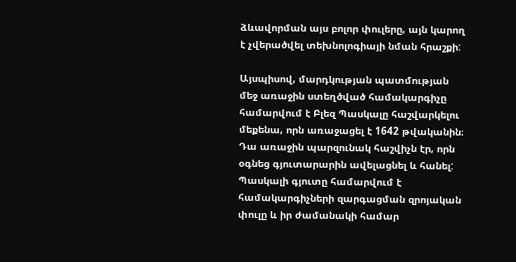ձևավորման այս բոլոր փուլերը, այն կարող է չվերածվել տեխնոլոգիայի նման հրաշքի:

Այսպիսով, մարդկության պատմության մեջ առաջին ստեղծված համակարգիչը համարվում է Բլեզ Պասկալը հաշվարկելու մեքենա, որն առաջացել է 1642 թվականին։ Դա առաջին պարզունակ հաշվիչն էր, որն օգնեց գյուտարարին ավելացնել և հանել: Պասկալի գյուտը համարվում է համակարգիչների զարգացման զրոյական փուլը և իր ժամանակի համար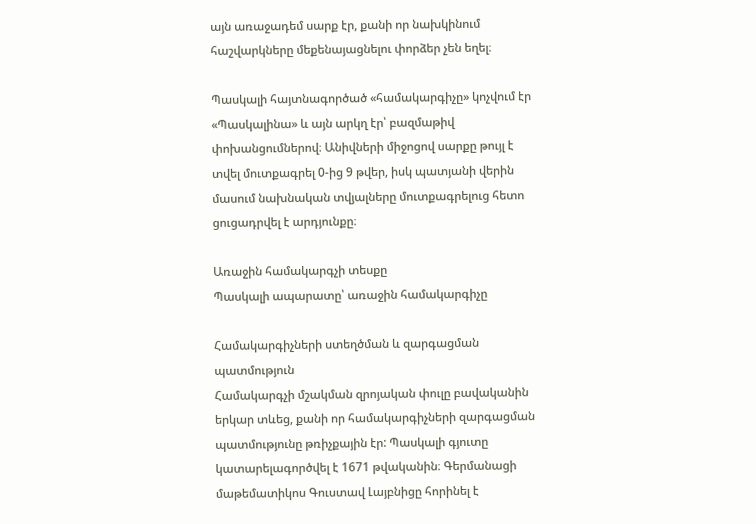այն առաջադեմ սարք էր, քանի որ նախկինում հաշվարկները մեքենայացնելու փորձեր չեն եղել։

Պասկալի հայտնագործած «համակարգիչը» կոչվում էր «Պասկալինա» և այն արկղ էր՝ բազմաթիվ փոխանցումներով։ Անիվների միջոցով սարքը թույլ է տվել մուտքագրել 0-ից 9 թվեր, իսկ պատյանի վերին մասում նախնական տվյալները մուտքագրելուց հետո ցուցադրվել է արդյունքը։

Առաջին համակարգչի տեսքը
Պասկալի ապարատը՝ առաջին համակարգիչը

Համակարգիչների ստեղծման և զարգացման պատմություն
Համակարգչի մշակման զրոյական փուլը բավականին երկար տևեց, քանի որ համակարգիչների զարգացման պատմությունը թռիչքային էր: Պասկալի գյուտը կատարելագործվել է 1671 թվականին։ Գերմանացի մաթեմատիկոս Գուստավ Լայբնիցը հորինել է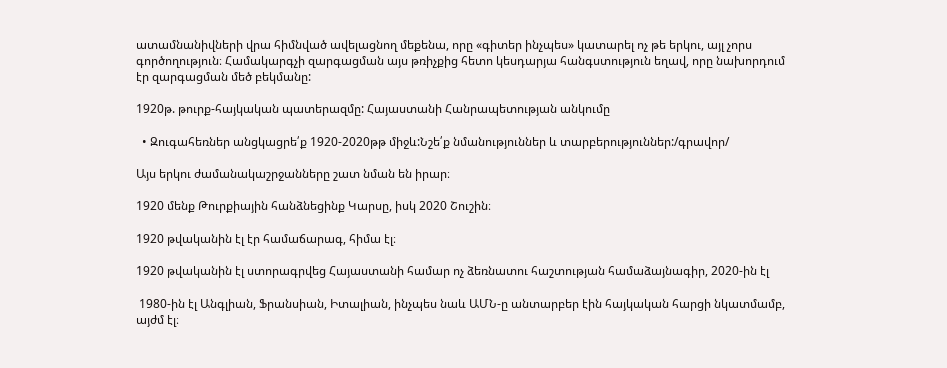ատամնանիվների վրա հիմնված ավելացնող մեքենա, որը «գիտեր ինչպես» կատարել ոչ թե երկու, այլ չորս գործողություն։ Համակարգչի զարգացման այս թռիչքից հետո կեսդարյա հանգստություն եղավ, որը նախորդում էր զարգացման մեծ բեկմանը:

1920թ. թուրք-հայկական պատերազմը: Հայաստանի Հանրապետության անկումը

  • Զուգահեռներ անցկացրե՛ք 1920-2020թթ միջև:Նշե՛ք նմանություններ և տարբերություններ:/գրավոր/

Այս երկու ժամանակաշրջանները շատ նման են իրար։

1920 մենք Թուրքիային հանձնեցինք Կարսը, իսկ 2020 Շուշին։

1920 թվականին էլ էր համաճարագ, հիմա էլ։

1920 թվականին էլ ստորագրվեց Հայաստանի համար ոչ ձեռնատու հաշտության համաձայնագիր, 2020-ին էլ

 1980-ին էլ Անգլիան, Ֆրանսիան, Իտալիան, ինչպես նաև ԱՄՆ-ը անտարբեր էին հայկական հարցի նկատմամբ, այժմ էլ։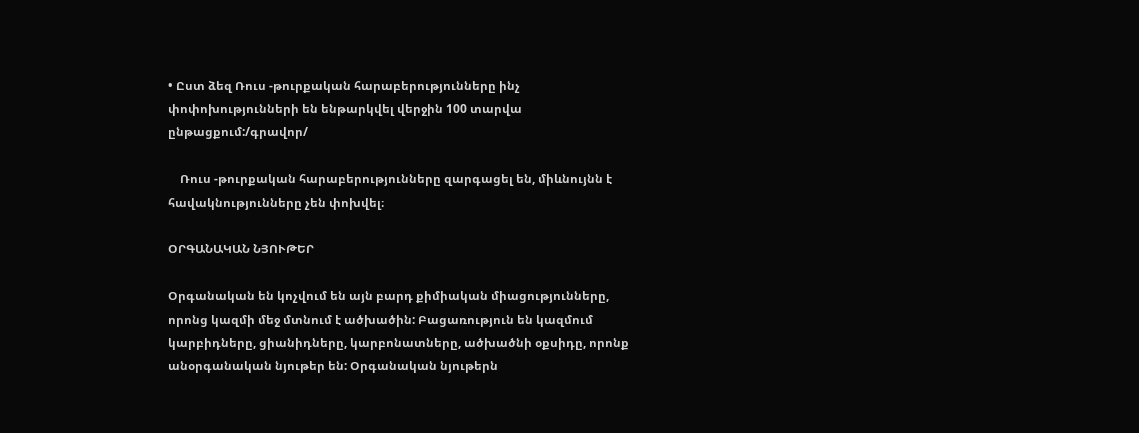• Ըստ ձեզ Ռուս -թուրքական հարաբերությունները ինչ փոփոխությունների են ենթարկվել վերջին 100 տարվա ընթացքում:/գրավոր/

    Ռուս -թուրքական հարաբերությունները զարգացել են, միևնույնն է հավակնությունները չեն փոխվել։

ՕՐԳԱՆԱԿԱՆ ՆՅՈՒԹԵՐ

Օրգանական են կոչվում են այն բարդ քիմիական միացությունները, որոնց կազմի մեջ մտնում է ածխածին: Բացառություն են կազմում կարբիդները, ցիանիդները, կարբոնատները, ածխածնի օքսիդը, որոնք անօրգանական նյութեր են: Օրգանական նյութերն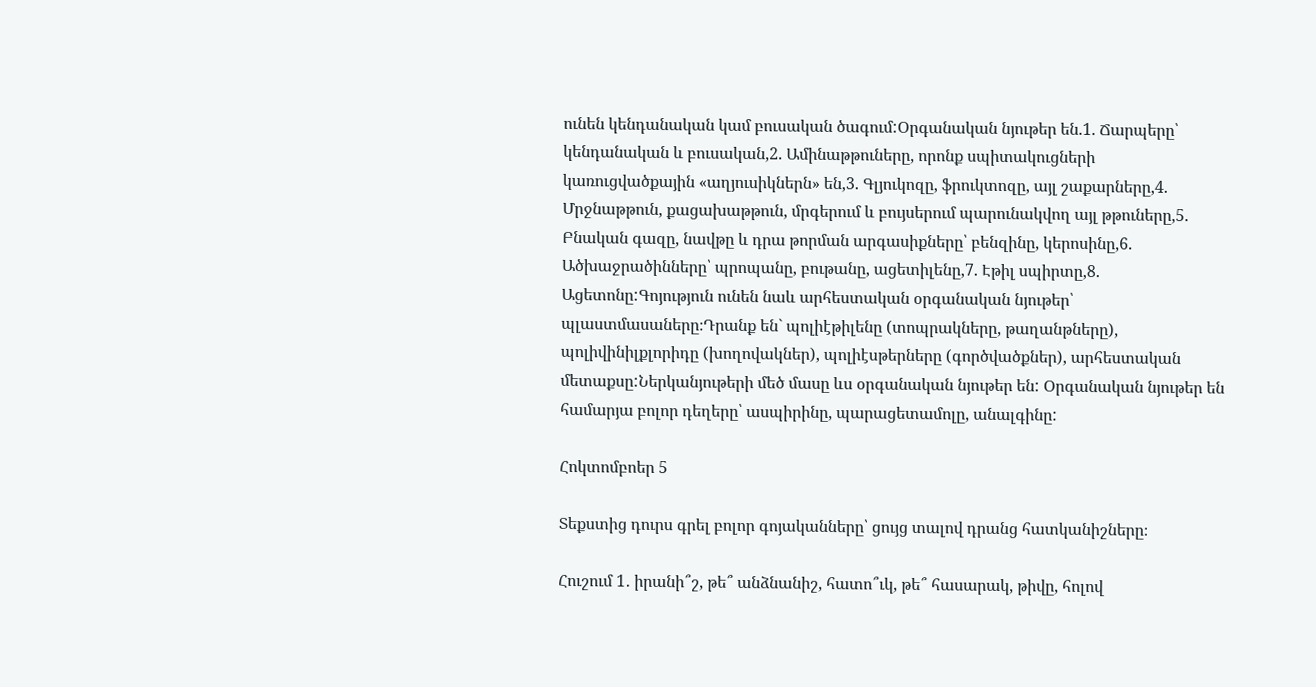ունեն կենդանական կամ բուսական ծագում:Օրգանական նյութեր են.1. Ճարպերը՝ կենդանական և բուսական,2. Ամինաթթուները, որոնք սպիտակուցների կառուցվածքային «աղյուսիկներն» են,3. Գլյուկոզը, ֆրուկտոզը, այլ շաքարները,4. Մրջնաթթուն, քացախաթթուն, մրգերում և բույսերում պարունակվող այլ թթուները,5. Բնական գազը, նավթը և դրա թորման արգասիքները՝ բենզինը, կերոսինը,6. Ածխաջրածինները՝ պրոպանը, բութանը, ացետիլենը,7. Էթիլ սպիրտը,8. Ացետոնը:Գոյություն ունեն նաև արհեստական օրգանական նյութեր՝ պլաստմասաները։Դրանք են` պոլիէթիլենը (տոպրակները, թաղանթները), պոլիվինիլքլորիդը (խողովակներ), պոլիէսթերները (գործվածքներ), արհեստական մետաքսը:Ներկանյութերի մեծ մասը ևս օրգանական նյութեր են: Օրգանական նյութեր են համարյա բոլոր դեղերը՝ ասպիրինը, պարացետամոլը, անալգինը:

Հոկտոմբոեր 5

Տեքստից դուրս գրել բոլոր գոյականները՝ ցույց տալով դրանց հատկանիշները։

Հուշում 1․ իրանի՞շ, թե՞ անձնանիշ, հատո՞ւկ, թե՞ հասարակ, թիվը, հոլով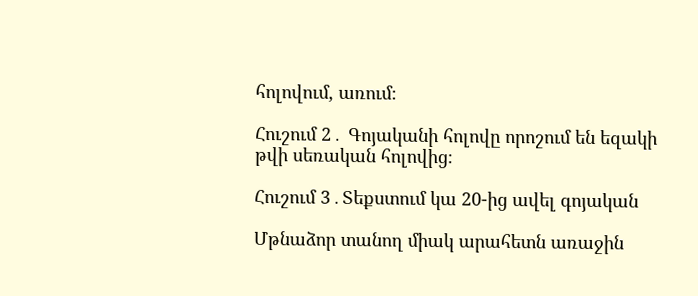հոլովում, առում։

Հուշում 2․ Գոյականի հոլովը որոշում են եզակի թվի սեռական հոլովից։

Հուշում 3․Տեքստում կա 20-ից ավել գոյական

Մթնաձոր տանող միակ արահետն առաջին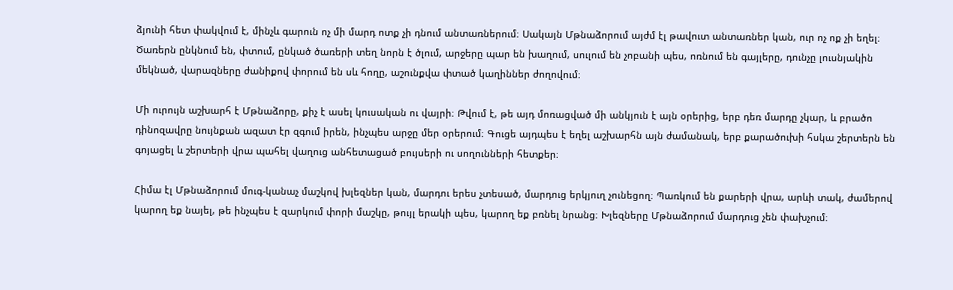ձյունի հետ փակվում է, մինչև գարուն ոչ մի մարդ ոտք չի դնում անտառներում։ Սակայն Մթնաձորում այժմ էլ թավուտ անտառներ կան, ուր ոչ ոք չի եղել։ Ծառերն ընկնում են, փտում, ընկած ծառերի տեղ նորն է ծլում, արջերը պար են խաղում, սուլում են չոբանի պես, ոռնում են գայլերը, դունչը լուսնյակին մեկնած, վարազները ժանիքով փորում են սև հողը, աշունքվա փտած կաղիններ ժողովում։

Մի ուրույն աշխարհ է Մթնաձորը, քիչ է ասել կուսական ու վայրի։ Թվում է, թե այդ մոռացված մի անկյուն է այն օրերից, երբ դեռ մարդը չկար, և բրածո դինոզավրը նույնքան ազատ էր զգում իրեն, ինչպես արջը մեր օրերում։ Գուցե այդպես է եղել աշխարհն այն ժամանակ, երբ քարածուխի հսկա շերտերն են գոյացել և շերտերի վրա պահել վաղուց անհետացած բույսերի ու սողունների հետքեր։

Հիմա էլ Մթնաձորում մուգ-կանաչ մաշկով խլեզներ կան, մարդու երես չտեսած, մարդուց երկյուղ չունեցող։ Պառկում են քարերի վրա, արևի տակ, ժամերով կարող եք նայել, թե ինչպես է զարկում փորի մաշկը, թույլ երակի պես, կարող եք բռնել նրանց։ Խլեզները Մթնաձորում մարդուց չեն փախչում։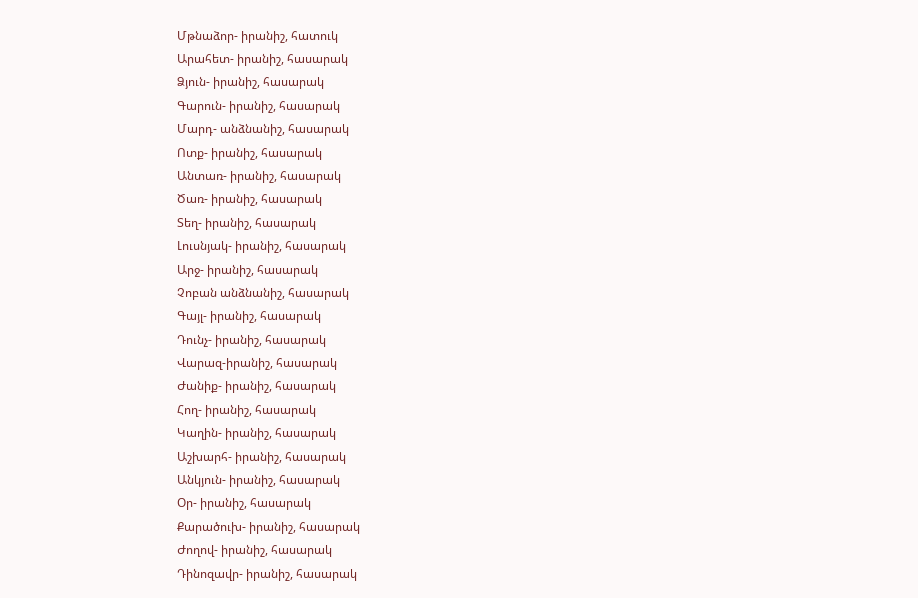Մթնաձոր- իրանիշ, հատուկ
Արահետ- իրանիշ, հասարակ
Ձյուն- իրանիշ, հասարակ
Գարուն- իրանիշ, հասարակ
Մարդ- անձնանիշ, հասարակ
Ոտք- իրանիշ, հասարակ
Անտառ- իրանիշ, հասարակ
Ծառ- իրանիշ, հասարակ
Տեղ- իրանիշ, հասարակ
Լուսնյակ- իրանիշ, հասարակ
Արջ- իրանիշ, հասարակ
Չոբան անձնանիշ, հասարակ
Գայլ- իրանիշ, հասարակ
Դունչ- իրանիշ, հասարակ
Վարազ-իրանիշ, հասարակ
Ժանիք- իրանիշ, հասարակ
Հող- իրանիշ, հասարակ
Կաղին- իրանիշ, հասարակ
Աշխարհ- իրանիշ, հասարակ
Անկյուն- իրանիշ, հասարակ
Օր- իրանիշ, հասարակ
Քարածուխ- իրանիշ, հասարակ
Ժողով- իրանիշ, հասարակ
Դինոզավր- իրանիշ, հասարակ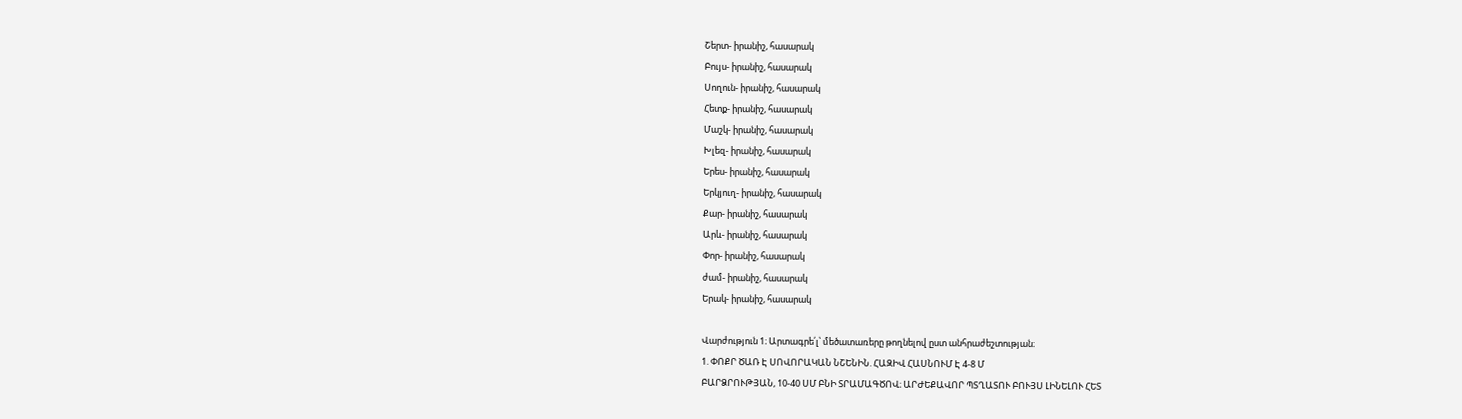Շերտ- իրանիշ, հասարակ
Բույս- իրանիշ, հասարակ
Սողուն- իրանիշ, հասարակ
Հետք- իրանիշ, հասարակ
Մաշկ- իրանիշ, հասարակ
Խլեզ- իրանիշ, հասարակ
Երես- իրանիշ, հասարակ
Երկյուղ- իրանիշ, հասարակ
Քար- իրանիշ, հասարակ
Արև- իրանիշ, հասարակ
Փոր- իրանիշ, հասարակ
ժամ- իրանիշ, հասարակ
Երակ- իրանիշ, հասարակ

Վարժություն 1։ Արտագրե՛լ՝ մեծատառերը թողնելով ըստ անհրաժեշտության։
1. ՓՈՔՐ ԾԱՌ Է ՍՈՎՈՐԱԿԱՆ ՆՇԵՆԻՆ. ՀԱԶԻՎ ՀԱՍՆՈՒՄ Է 4-8 Մ
ԲԱՐՁՐՈՒԹՅԱՆ, 10-40 ՍՄ ԲՆԻ ՏՐԱՄԱԳԾՈՎ։ ԱՐԺԵՔԱՎՈՐ ՊՏՂԱՏՈՒ ԲՈՒՅՍ ԼԻՆԵԼՈՒ ՀԵՏ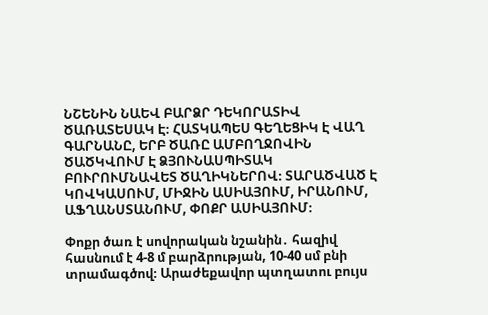ՆՇԵՆԻՆ ՆԱԵՎ ԲԱՐՁՐ ԴԵԿՈՐԱՏԻՎ ԾԱՌԱՏԵՍԱԿ Է։ ՀԱՏԿԱՊԵՍ ԳԵՂԵՑԻԿ Է ՎԱՂ ԳԱՐՆԱՆԸ, ԵՐԲ ԾԱՌԸ ԱՄԲՈՂՋՈՎԻՆ ԾԱԾԿՎՈՒՄ Է ՁՅՈՒՆԱՍՊԻՏԱԿ ԲՈՒՐՈՒՄՆԱՎԵՏ ԾԱՂԻԿՆԵՐՈՎ։ ՏԱՐԱԾՎԱԾ Է ԿՈՎԿԱՍՈՒՄ, ՄԻՋԻՆ ԱՍԻԱՅՈՒՄ, ԻՐԱՆՈՒՄ, ԱՖՂԱՆՍՏԱՆՈՒՄ, ՓՈՔՐ ԱՍԻԱՅՈՒՄ։

Փոքր ծառ է սովորական նշանին․ հազիվ հասնում է 4-8 մ բարձրության, 10-40 սմ բնի տրամագծով։ Արաժեքավոր պտղատու բույս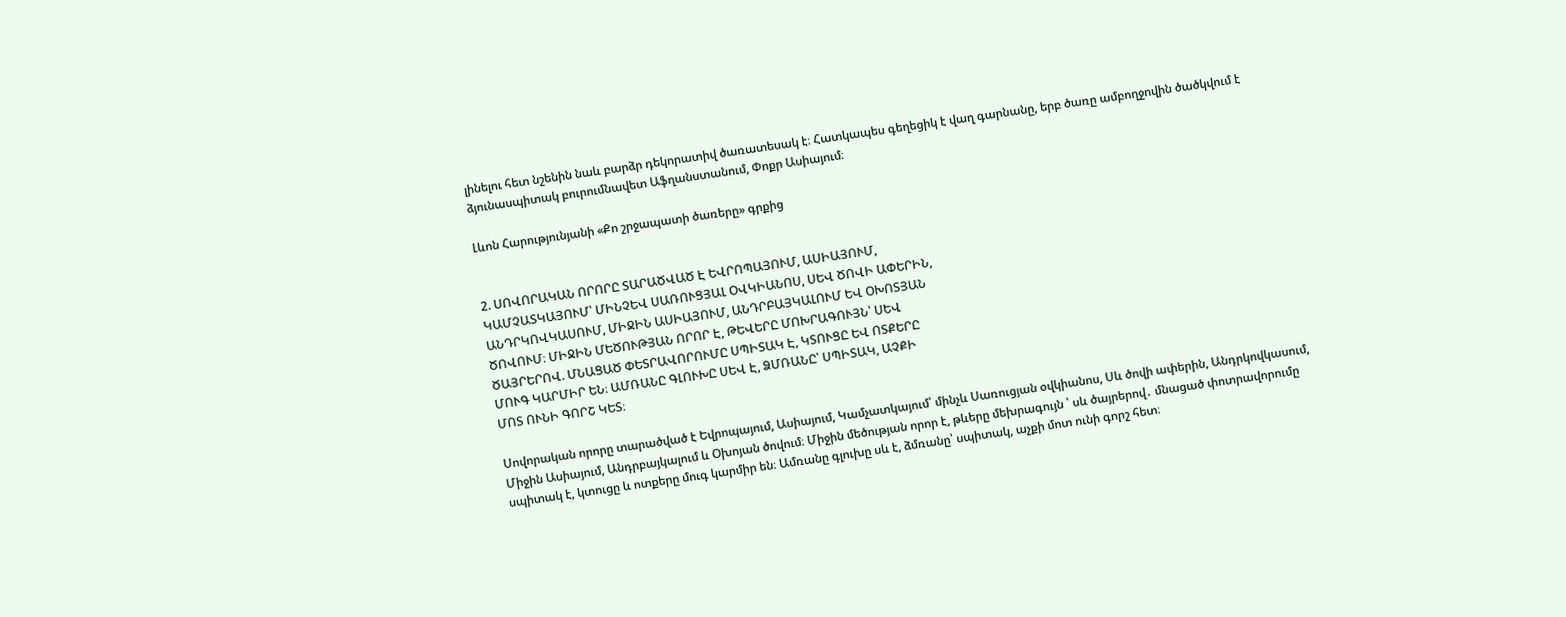լինելու հետ նշենին նաև բարձր դեկորատիվ ծառատեսակ է։ Հատկապես գեղեցիկ է վաղ գարնանը, երբ ծառը ամբողջովին ծածկվում է ձյունասպիտակ բուրումնավետ Աֆղանստանում, Փոքր Ասիայում։

Լևոն Հարությունյանի «Քո շրջապատի ծառերը» գրքից


2. ՍՈՎՈՐԱԿԱՆ ՈՐՈՐԸ ՏԱՐԱԾՎԱԾ Է ԵՎՐՈՊԱՅՈՒՄ, ԱՍԻԱՅՈՒՄ,
ԿԱՄՉԱՏԿԱՅՈՒՄ՝ ՄԻՆՉԵՎ ՍԱՌՈՒՑՅԱԼ ՕՎԿԻԱՆՈՍ, ՍԵՎ ԾՈՎԻ ԱՓԵՐԻՆ,
ԱՆԴՐԿՈՎԿԱՍՈՒՄ, ՄԻՋԻՆ ԱՍԻԱՅՈՒՄ, ԱՆԴՐԲԱՅԿԱԼՈՒՄ ԵՎ ՕԽՈՏՅԱՆ
ԾՈՎՈՒՄ։ ՄԻՋԻՆ ՄԵԾՈՒԹՅԱՆ ՈՐՈՐ Է, ԹԵՎԵՐԸ ՄՈԽՐԱԳՈՒՅՆ՝ ՍԵՎ
ԾԱՅՐԵՐՈՎ. ՄՆԱՑԱԾ ՓԵՏՐԱՎՈՐՈՒՄԸ ՍՊԻՏԱԿ Է, ԿՏՈՒՑԸ ԵՎ ՈՏՔԵՐԸ
ՄՈՒԳ ԿԱՐՄԻՐ ԵՆ։ ԱՄՌԱՆԸ ԳԼՈՒԽԸ ՍԵՎ Է, ՁՄՌԱՆԸ՝ ՍՊԻՏԱԿ, ԱՉՔԻ
ՄՈՏ ՈՒՆԻ ԳՈՐՇ ԿԵՏ։

Սովորական որորը տարածված է Եվրոպայում, Ասիայում, Կամչատկայում՝ մինչև Սառուցյան օվկիանոս, Սև ծովի ափերին, Անդրկովկասում, Միջին Ասիայում, Անդրբայկալում և Օխոյան ծովում։ Միջին մեծության որոր է, թևերը մեխրագույն ՝ սև ծայրերով․ մնացած փոտրավորումը սպիտակ է, կտուցը և ոտքերը մուգ կարմիր են։ Ամռանը գլուխը սև է, ձմռանը՝ սպիտակ, աչքի մոտ ունի գորշ հետ։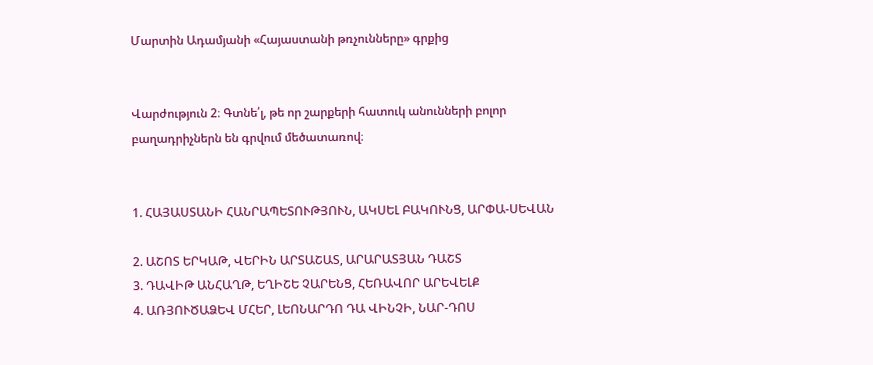Մարտին Ադամյանի «Հայաստանի թռչունները» գրքից


Վարժություն 2։ Գտնե՛լ, թե որ շարքերի հատուկ անունների բոլոր
բաղադրիչներն են գրվում մեծատառով։


1. ՀԱՅԱՍՏԱՆԻ ՀԱՆՐԱՊԵՏՈՒԹՅՈՒՆ, ԱԿՍԵԼ ԲԱԿՈՒՆՑ, ԱՐՓԱ-ՍԵՎԱՆ

2. ԱՇՈՏ ԵՐԿԱԹ, ՎԵՐԻՆ ԱՐՏԱՇԱՏ, ԱՐԱՐԱՏՅԱՆ ԴԱՇՏ
3. ԴԱՎԻԹ ԱՆՀԱՂԹ, ԵՂԻՇԵ ՉԱՐԵՆՑ, ՀԵՌԱՎՈՐ ԱՐԵՎԵԼՔ
4. ԱՌՅՈՒԾԱՁԵՎ ՄՀԵՐ, ԼԵՈՆԱՐԴՈ ԴԱ ՎԻՆՉԻ, ՆԱՐ-ԴՈՍ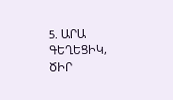5. ԱՐԱ ԳԵՂԵՑԻԿ, ԾԻՐ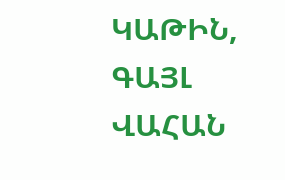ԿԱԹԻՆ, ԳԱՅԼ ՎԱՀԱՆ